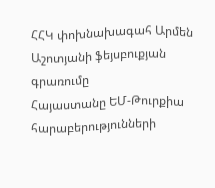ՀՀԿ փոխնախագահ Արմեն Աշոտյանի ֆեյսբուքյան գրառումը
Հայաստանը ԵՄ-Թուրքիա հարաբերությունների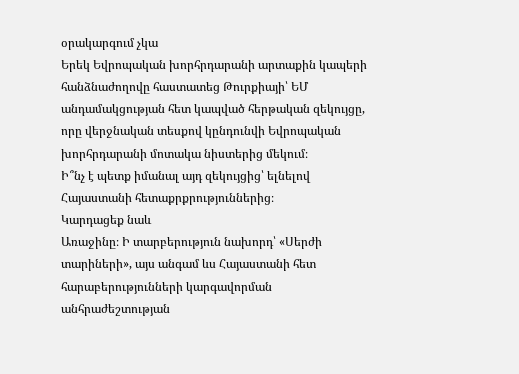օրակարգում չկա
Երեկ Եվրոպական խորհրդարանի արտաքին կապերի հանձնաժողովը հաստատեց Թուրքիայի՝ ԵՄ անդամակցության հետ կապված հերթական զեկույցը, որը վերջնական տեսքով կընդունվի Եվրոպական խորհրդարանի մոտակա նիստերից մեկում։
Ի՞նչ է պետք իմանալ այդ զեկույցից՝ ելնելով Հայաստանի հետաքրքրություններից։
Կարդացեք նաև
Առաջինը։ Ի տարբերություն նախորդ՝ «Սերժի տարիների», այս անգամ ևս Հայաստանի հետ հարաբերությունների կարգավորման անհրաժեշտության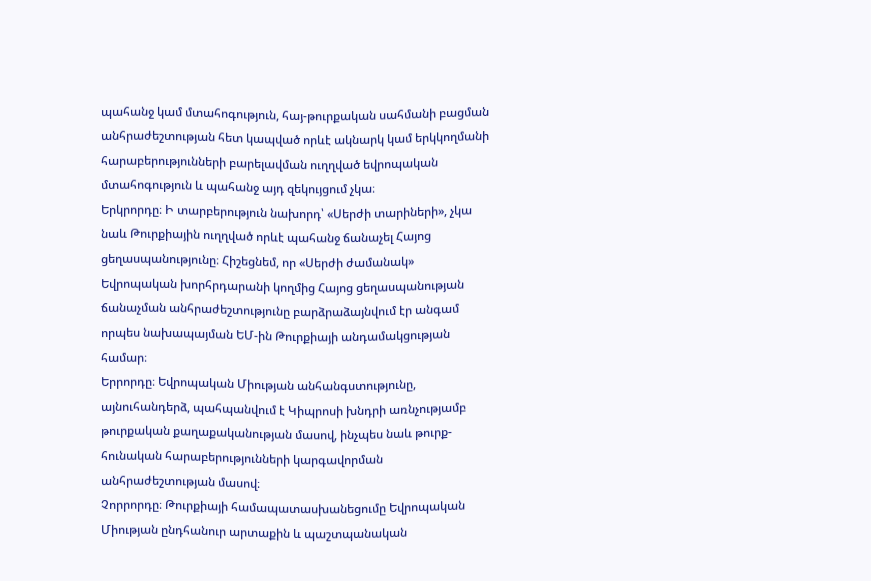պահանջ կամ մտահոգություն, հայ-թուրքական սահմանի բացման անհրաժեշտության հետ կապված որևէ ակնարկ կամ երկկողմանի հարաբերությունների բարելավման ուղղված եվրոպական մտահոգություն և պահանջ այդ զեկույցում չկա։
Երկրորդը։ Ի տարբերություն նախորդ՝ «Սերժի տարիների», չկա նաև Թուրքիային ուղղված որևէ պահանջ ճանաչել Հայոց ցեղասպանությունը։ Հիշեցնեմ, որ «Սերժի ժամանակ» Եվրոպական խորհրդարանի կողմից Հայոց ցեղասպանության ճանաչման անհրաժեշտությունը բարձրաձայնվում էր անգամ որպես նախապայման ԵՄ-ին Թուրքիայի անդամակցության համար։
Երրորդը։ Եվրոպական Միության անհանգստությունը, այնուհանդերձ, պահպանվում է Կիպրոսի խնդրի առնչությամբ թուրքական քաղաքականության մասով, ինչպես նաև թուրք-հունական հարաբերությունների կարգավորման անհրաժեշտության մասով։
Չորրորդը։ Թուրքիայի համապատասխանեցումը Եվրոպական Միության ընդհանուր արտաքին և պաշտպանական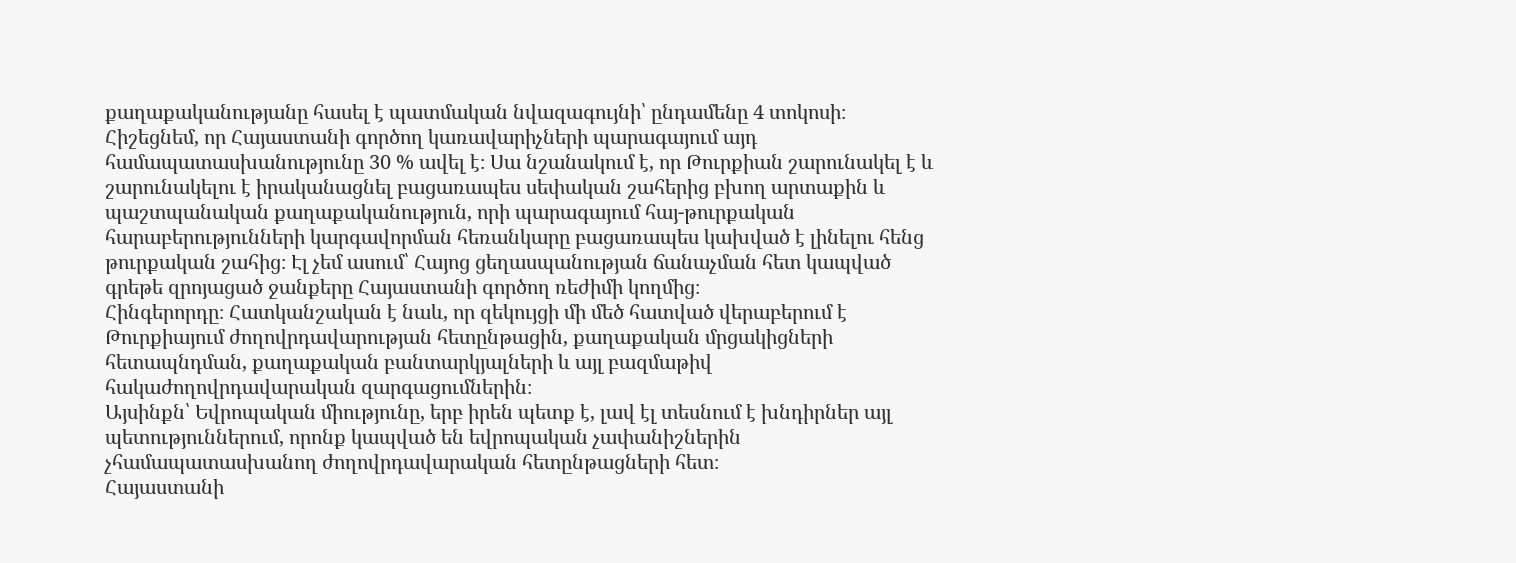քաղաքականությանը հասել է պատմական նվազագույնի՝ ընդամենը 4 տոկոսի։ Հիշեցնեմ, որ Հայաստանի գործող կառավարիչների պարագայում այդ համապատասխանությունը 30 % ավել է։ Սա նշանակում է, որ Թուրքիան շարունակել է և շարունակելու է իրականացնել բացառապես սեփական շահերից բխող արտաքին և պաշտպանական քաղաքականություն, որի պարագայում հայ-թուրքական հարաբերությունների կարգավորման հեռանկարը բացառապես կախված է լինելու հենց թուրքական շահից։ Էլ չեմ ասում՝ Հայոց ցեղասպանության ճանաչման հետ կապված գրեթե զրոյացած ջանքերը Հայաստանի գործող ռեժիմի կողմից։
Հինգերորդը։ Հատկանշական է նաև, որ զեկույցի մի մեծ հատված վերաբերում է Թուրքիայում ժողովրդավարության հետընթացին, քաղաքական մրցակիցների հետապնդման, քաղաքական բանտարկյալների և այլ բազմաթիվ հակաժողովրդավարական զարգացումներին։
Այսինքն՝ Եվրոպական միությունը, երբ իրեն պետք է, լավ էլ տեսնում է խնդիրներ այլ պետություններում, որոնք կապված են եվրոպական չափանիշներին չհամապատասխանող ժողովրդավարական հետընթացների հետ։
Հայաստանի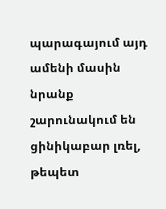պարագայում այդ ամենի մասին նրանք շարունակում են ցինիկաբար լռել, թեպետ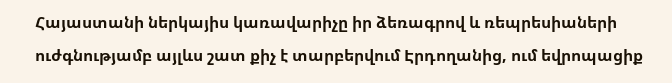Հայաստանի ներկայիս կառավարիչը իր ձեռագրով և ռեպրեսիաների ուժգնությամբ այլևս շատ քիչ է տարբերվում Էրդողանից, ում եվրոպացիք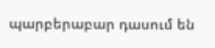պարբերաբար դասում են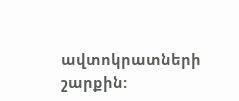ավտոկրատների շարքին: